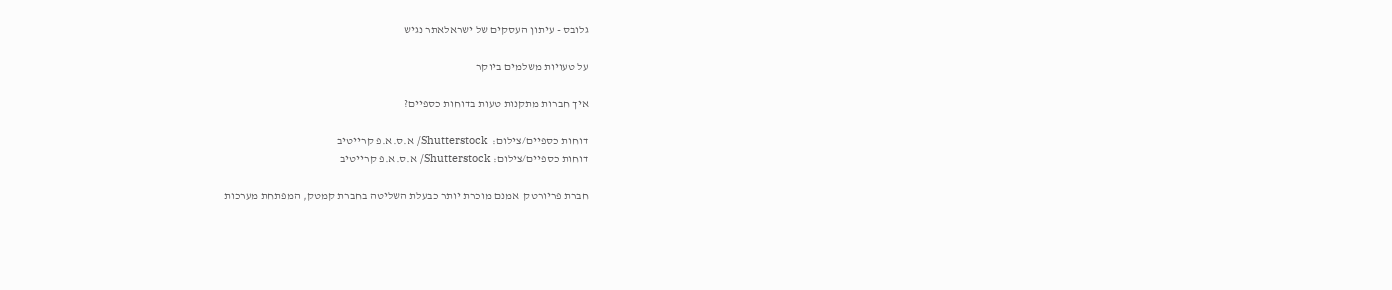גלובס - עיתון העסקים של ישראלאתר נגיש

על טעויות משלמים ביוקר

איך חברות מתקנות טעות בדוחות כספיים?

דוחות כספיים/צילום:  Shutterstock/ א.ס.א.פ קרייטיב
דוחות כספיים/צילום: Shutterstock/ א.ס.א.פ קרייטיב

חברת פריורטק  אמנם מוכרת יותר כבעלת השליטה בחברת קמטק, המפתחת מערכות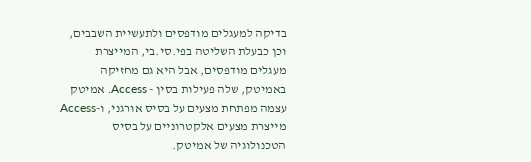בדיקה למעגלים מודפסים ולתעשיית השבבים, וכן כבעלת השליטה בפי.סי.בי, המייצרת מעגלים מודפסים, אבל היא גם מחזיקה באמיטק, שלה פעילות בסין - Access. אמיטק עצמה מפתחת מצעים על בסיס אורגני, ו-Access מייצרת מצעים אלקטרוניים על בסיס הטכנולוגיה של אמיטק.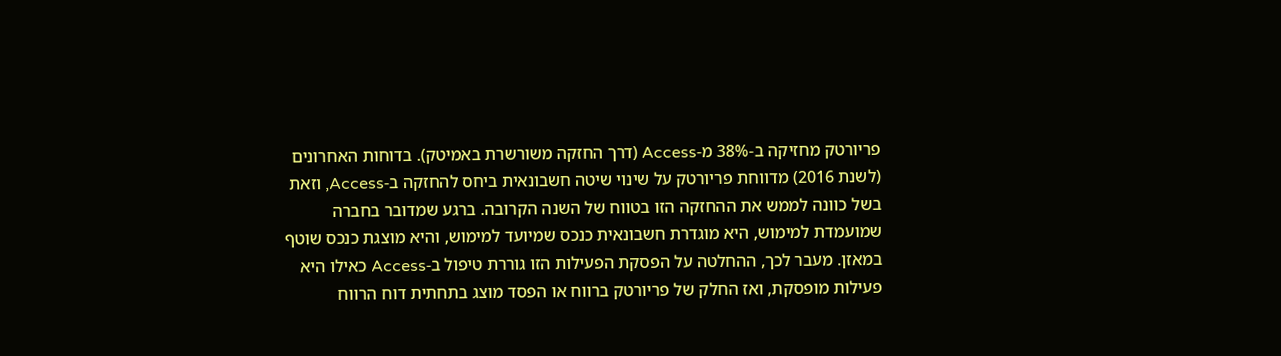פריורטק מחזיקה ב-38% מ-Access (דרך החזקה משורשרת באמיטק). בדוחות האחרונים (לשנת 2016) מדווחת פריורטק על שינוי שיטה חשבונאית ביחס להחזקה ב-Access, וזאת בשל כוונה לממש את ההחזקה הזו בטווח של השנה הקרובה. ברגע שמדובר בחברה שמועמדת למימוש, היא מוגדרת חשבונאית כנכס שמיועד למימוש, והיא מוצגת כנכס שוטף במאזן. מעבר לכך, ההחלטה על הפסקת הפעילות הזו גוררת טיפול ב-Access כאילו היא פעילות מופסקת, ואז החלק של פריורטק ברווח או הפסד מוצג בתחתית דוח הרווח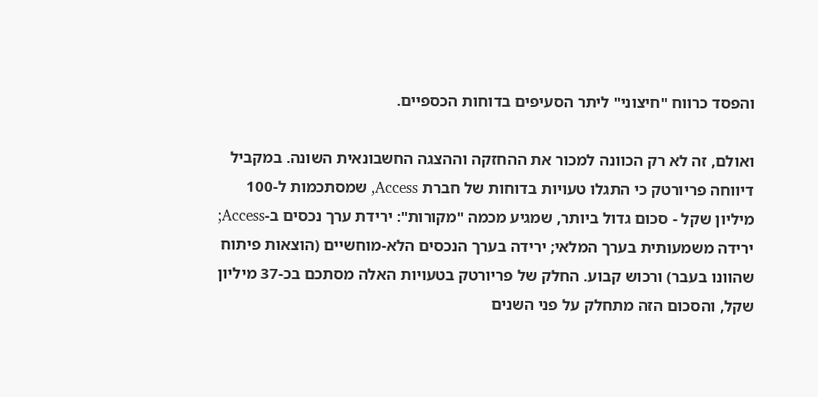והפסד כרווח "חיצוני" ליתר הסעיפים בדוחות הכספיים.

ואולם, זה לא רק הכוונה למכור את ההחזקה וההצגה החשבונאית השונה. במקביל דיווחה פריורטק כי התגלו טעויות בדוחות של חברת Access, שמסתכמות ל-100 מיליון שקל - סכום גדול ביותר, שמגיע מכמה "מקורות": ירידת ערך נכסים ב-Access; ירידה משמעותית בערך המלאי; ירידה בערך הנכסים הלא-מוחשיים (הוצאות פיתוח שהוונו בעבר) ורכוש קבוע. החלק של פריורטק בטעויות האלה מסתכם בכ-37 מיליון שקל, והסכום הזה מתחלק על פני השנים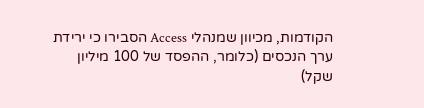הקודמות, מכיוון שמנהלי Access הסבירו כי ירידת ערך הנכסים (כלומר, ההפסד של 100 מיליון שקל)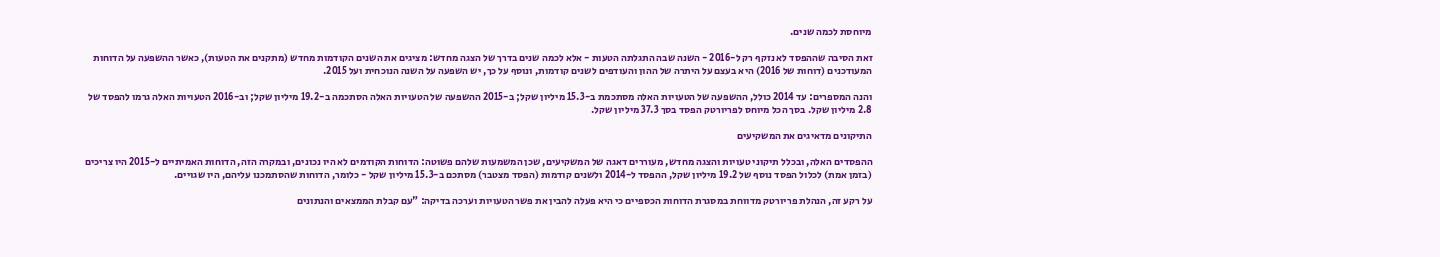מיוחסת לכמה שנים.

זאת הסיבה שההפסד לא נזקף רק ל-2016 - השנה שבה התגלתה הטעות - אלא לכמה שנים בדרך של הצגה מחדש: מציגים את השנים הקודמות מחדש (מתקנים את הטעות), כאשר ההשפעה על הדוחות המעודכנים (דוחות של 2016) היא בעצם על היתרה של ההון והעודפים לשנים קודמות, ונוסף על כך, יש השפעה על השנה הנוכחית ועל 2015.

והנה המספרים: עד 2014 כולל, ההשפעה של הטעויות האלה מסתכמת ב-15.3 מיליון שקל; ב-2015 ההשפעה של הטעויות האלה הסתכמה ב-19.2 מיליון שקל; וב-2016 הטעויות האלה גרמו להפסד של 2.8 מיליון שקל. בסך הכל מיוחס לפריורטק הפסד בסך 37.3 מיליון שקל.

התיקונים מדאיגים את המשקיעים

ההפסדים האלה, ובכלל תיקוני טעויות והצגה מחדש, מעוררים דאגה של המשקיעים, שכן המשמעות שלהם פשוטה: הדוחות הקודמים לא היו נכונים, ובמקרה הזה, הדוחות האמיתיים ל-2015 היו צריכים (בזמן אמת) לכלול הפסד נוסף של 19.2 מיליון שקל, ההפסד ל-2014 ולשנים קודמות (הפסד מצטבר) מסתכם ב-15.3 מיליון שקל - כלומר, הדוחות שהסתמכנו עליהם, היו שגויים.

על רקע זה, הנהלת פריורטק מדווחת במסגרת הדוחות הכספיים כי היא פעלה להבין את פשר הטעויות וערכה בדיקה: "עם קבלת הממצאים והנתונים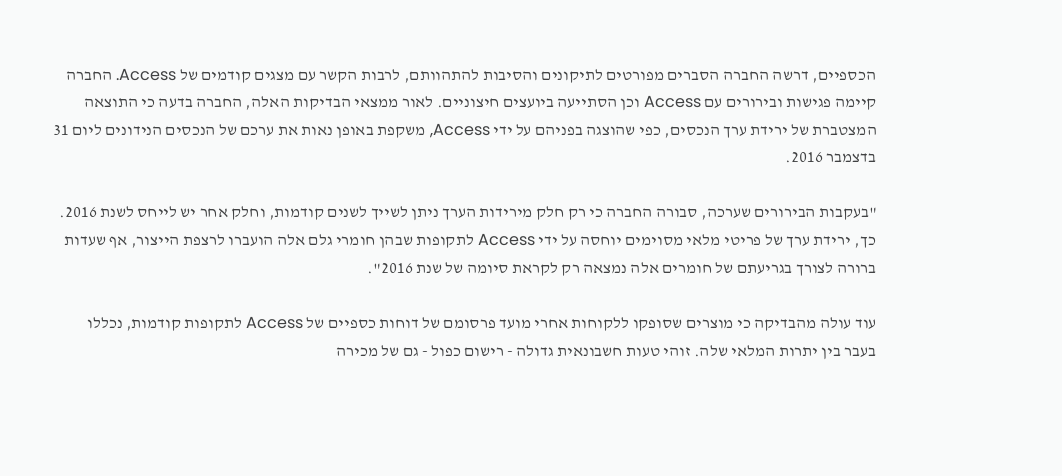הכספיים, דרשה החברה הסברים מפורטים לתיקונים והסיבות להתהוותם, לרבות הקשר עם מצגים קודמים של Access. החברה קיימה פגישות ובירורים עם Access וכן הסתייעה ביועצים חיצוניים. לאור ממצאי הבדיקות האלה, החברה בדעה כי התוצאה המצטברת של ירידת ערך הנכסים, כפי שהוצגה בפניהם על ידי Access, משקפת באופן נאות את ערכם של הנכסים הנידונים ליום 31 בדצמבר 2016.

"בעקבות הבירורים שערכה, סבורה החברה כי רק חלק מירידות הערך ניתן לשייך לשנים קודמות, וחלק אחר יש לייחס לשנת 2016. כך, ירידת ערך של פריטי מלאי מסוימים יוחסה על ידי Access לתקופות שבהן חומרי גלם אלה הועברו לרצפת הייצור, אף שעדות ברורה לצורך בגריעתם של חומרים אלה נמצאה רק לקראת סיומה של שנת 2016".

עוד עולה מהבדיקה כי מוצרים שסופקו ללקוחות אחרי מועד פרסומם של דוחות כספיים של Access לתקופות קודמות, נכללו בעבר בין יתרות המלאי שלה. זוהי טעות חשבונאית גדולה - רישום כפול - גם של מכירה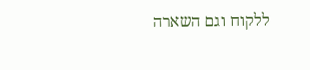ללקוח וגם השארה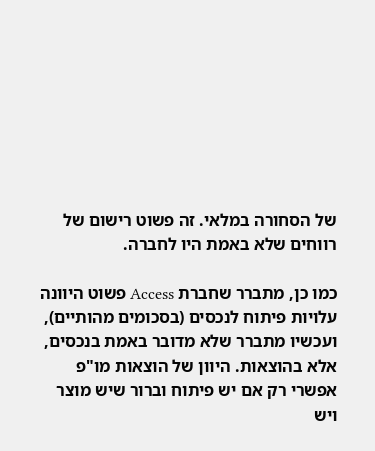של הסחורה במלאי. זה פשוט רישום של רווחים שלא באמת היו לחברה.

כמו כן, מתברר שחברת Access פשוט היוונה עלויות פיתוח לנכסים (בסכומים מהותיים), ועכשיו מתברר שלא מדובר באמת בנכסים, אלא בהוצאות. היוון של הוצאות מו"פ אפשרי רק אם יש פיתוח וברור שיש מוצר ויש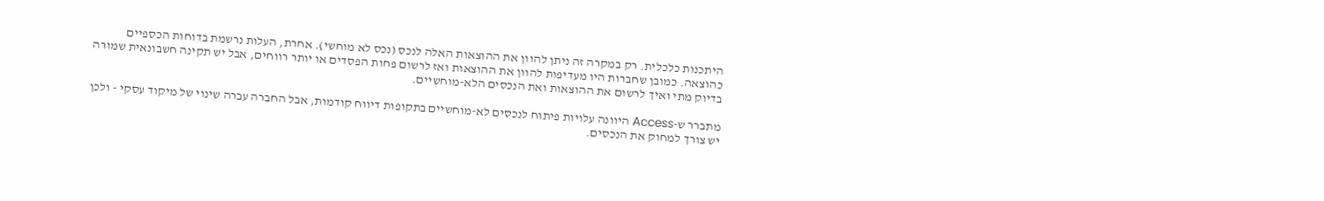היתכנות כלכלית. רק במקרה זה ניתן להוון את ההוצאות האלה לנכס (נכס לא מוחשי). אחרת, העלות נרשמת בדוחות הכספיים כהוצאה. כמובן שחברות היו מעדיפות להוון את ההוצאות ואז לרשום פחות הפסדים או יותר רווחים, אבל יש תקינה חשבונאית שמורה בדיוק מתי ואיך לרשום את ההוצאות ואת הנכסים הלא-מוחשיים.

מתברר ש-Access היוונה עלויות פיתוח לנכסים לא-מוחשיים בתקופות דיווח קודמות, אבל החברה עברה שינוי של מיקוד עסקי - ולכן יש צורך למחוק את הנכסים.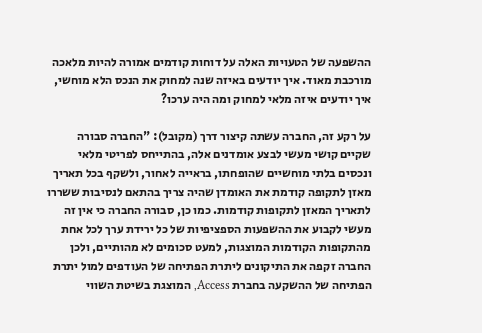ההשפעה של הטעויות האלה על דוחות קודמים אמורה להיות מלאכה מורכבת מאוד. איך יודעים באיזה שנה למחוק את הנכס הלא מוחשי, איך יודעים איזה מלאי למחוק ומה היה ערכו?

על רקע זה, החברה עשתה קיצור דרך (מקובל): "החברה סבורה שקיים קושי מעשי לבצע אומדנים אלה, בהתייחס לפריטי מלאי ונכסים בלתי מוחשיים שהופחתו, בראייה לאחור, ולשקף בכל תאריך מאזן לתקופה קודמת את האומדן שהיה צריך בהתאם לנסיבות ששררו לתאריך המאזן לתקופות קודמות. כמו כן, סבורה החברה כי אין זה מעשי לקבוע את ההשפעות הספציפיות של כל ירידת ערך לכל אחת מהתקופות הקודמות המוצגות, למעט סכומים לא מהותיים, ולכן החברה זקפה את התיקונים ליתרת הפתיחה של העודפים למול יתרת הפתיחה של ההשקעה בחברת Access, המוצגת בשיטת השווי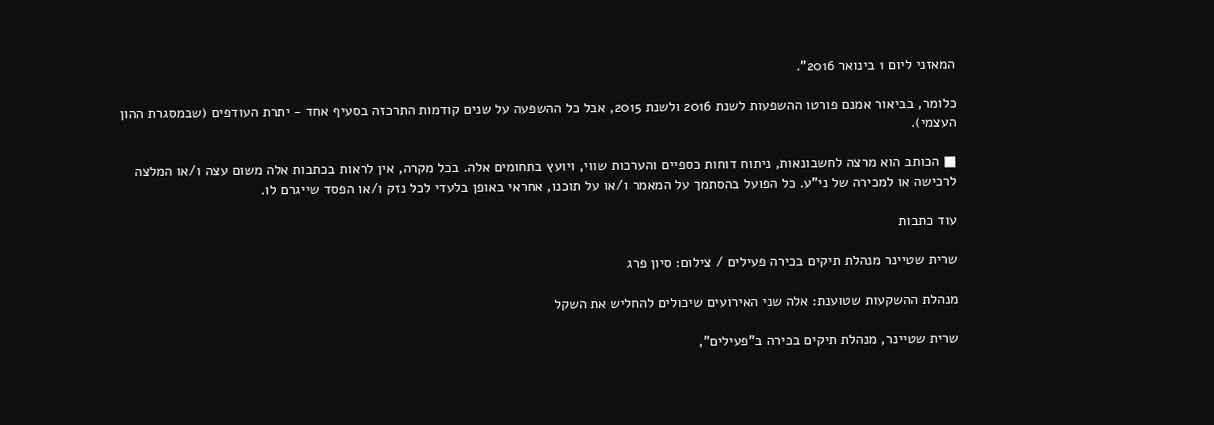המאזני ליום 1 בינואר 2016".

כלומר, בביאור אמנם פורטו ההשפעות לשנת 2016 ולשנת 2015, אבל כל ההשפעה על שנים קודמות התרכזה בסעיף אחד - יתרת העודפים (שבמסגרת ההון העצמי).

■ הכותב הוא מרצה לחשבונאות, ניתוח דוחות כספיים והערכות שווי, ויועץ בתחומים אלה. בכל מקרה, אין לראות בכתבות אלה משום עצה ו/או המלצה לרכישה או למכירה של ני"ע. כל הפועל בהסתמך על המאמר ו/או על תוכנו, אחראי באופן בלעדי לכל נזק ו/או הפסד שייגרם לו.

עוד כתבות

שרית שטיינר מנהלת תיקים בכירה פעילים / צילום: סיון פרג

מנהלת ההשקעות שטוענת: אלה שני האירועים שיכולים להחליש את השקל

שרית שטיינר, מנהלת תיקים בכירה ב"פעילים",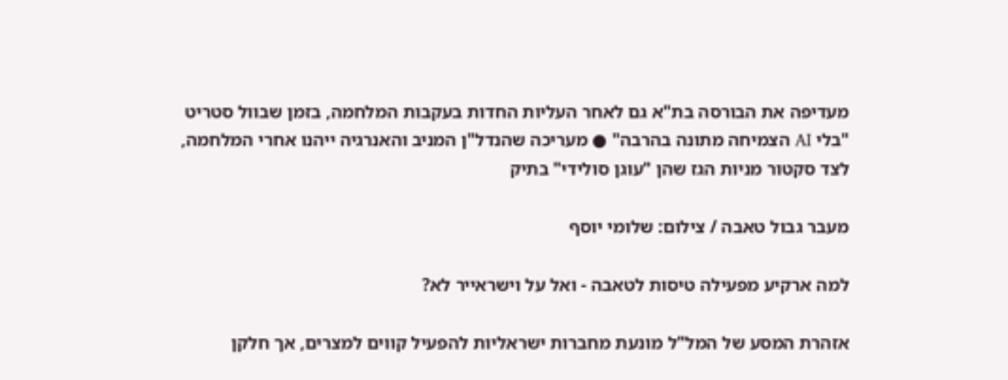מעדיפה את הבורסה בת"א גם לאחר העליות החדות בעקבות המלחמה, בזמן שבוול סטריט "בלי AI הצמיחה מתונה בהרבה" ● מעריכה שהנדל"ן המניב והאנרגיה ייהנו אחרי המלחמה, לצד סקטור מניות הגז שהן "עוגן סולידי" בתיק

מעבר גבול טאבה / צילום: שלומי יוסף

למה ארקיע מפעילה טיסות לטאבה - ואל על וישראייר לא?

אזהרת המסע של המל"ל מונעת מחברות ישראליות להפעיל קווים למצרים, אך חלקן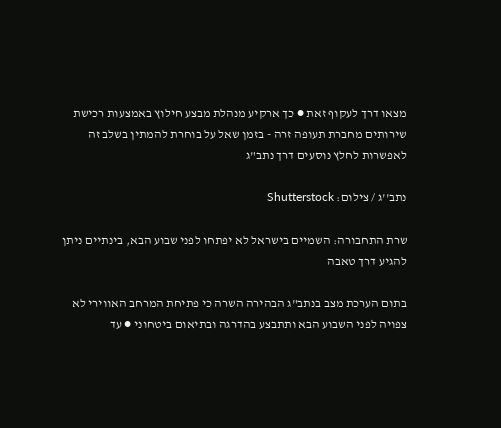מצאו דרך לעקוף זאת ● כך ארקיע מנהלת מבצע חילוץ באמצעות רכישת שירותים מחברת תעופה זרה - בזמן שאל על בוחרת להמתין בשלב זה לאפשרות לחלץ נוסעים דרך נתב"ג

נתב''ג / צילום: Shutterstock

שרת התחבורה: השמיים בישראל לא יפתחו לפני שבוע הבא, בינתיים ניתן להגיע דרך טאבה

בתום הערכת מצב בנתב"ג הבהירה השרה כי פתיחת המרחב האווירי לא צפויה לפני השבוע הבא ותתבצע בהדרגה ובתיאום ביטחוני ● עד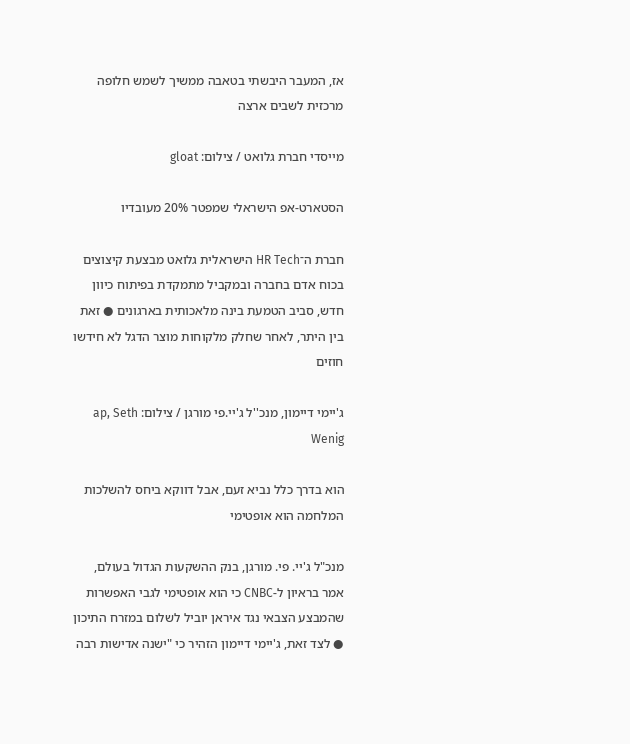אז, המעבר היבשתי בטאבה ממשיך לשמש חלופה מרכזית לשבים ארצה

מייסדי חברת גלואט / צילום: gloat

הסטארט-אפ הישראלי שמפטר 20% מעובדיו

חברת ה־HR Tech הישראלית גלואט מבצעת קיצוצים בכוח אדם בחברה ובמקביל מתמקדת בפיתוח כיוון חדש, סביב הטמעת בינה מלאכותית בארגונים ● זאת בין היתר, לאחר שחלק מלקוחות מוצר הדגל לא חידשו חוזים

ג'יימי דיימון, מנכ''ל ג'יי.פי מורגן / צילום: ap, Seth Wenig

הוא בדרך כלל נביא זעם, אבל דווקא ביחס להשלכות המלחמה הוא אופטימי

מנכ"ל ג'יי. פי. מורגן, בנק ההשקעות הגדול בעולם, אמר בראיון ל-CNBC כי הוא אופטימי לגבי האפשרות שהמבצע הצבאי נגד איראן יוביל לשלום במזרח התיכון ● לצד זאת, ג'יימי דיימון הזהיר כי "ישנה אדישות רבה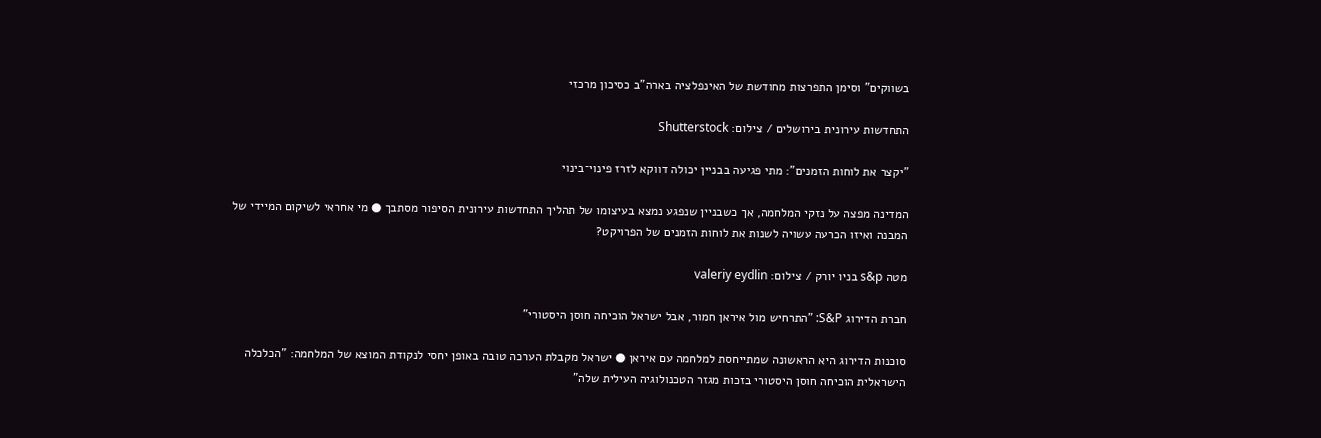בשווקים" וסימן התפרצות מחודשת של האינפלציה בארה"ב כסיכון מרכזי

התחדשות עירונית בירושלים / צילום: Shutterstock

"יקצר את לוחות הזמנים": מתי פגיעה בבניין יכולה דווקא לזרז פינוי־בינוי

המדינה מפצה על נזקי המלחמה, אך כשבניין שנפגע נמצא בעיצומו של תהליך התחדשות עירונית הסיפור מסתבך ● מי אחראי לשיקום המיידי של המבנה ואיזו הכרעה עשויה לשנות את לוחות הזמנים של הפרויקט?

מטה s&p בניו יורק / צילום: valeriy eydlin

חברת הדירוג S&P: "התרחיש מול איראן חמור, אבל ישראל הוכיחה חוסן היסטורי"

סוכנות הדירוג היא הראשונה שמתייחסת למלחמה עם איראן ● ישראל מקבלת הערכה טובה באופן יחסי לנקודת המוצא של המלחמה: "הכלכלה הישראלית הוכיחה חוסן היסטורי בזכות מגזר הטכנולוגיה העילית שלה"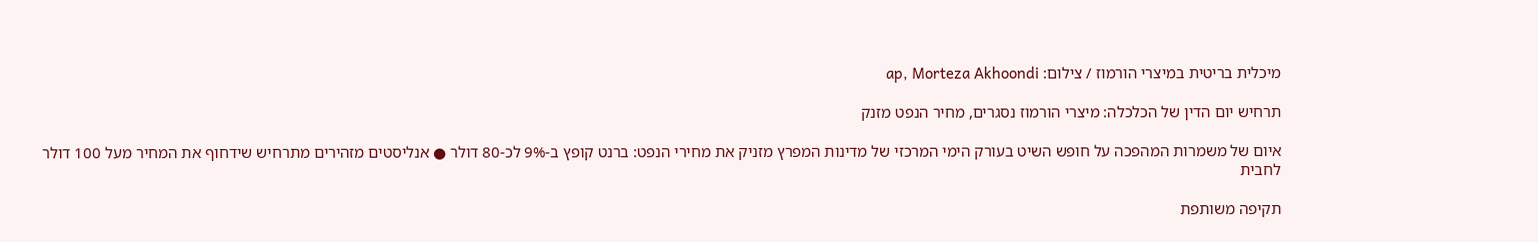מיכלית בריטית במיצרי הורמוז / צילום: ap, Morteza Akhoondi

תרחיש יום הדין של הכלכלה: מיצרי הורמוז נסגרים, מחיר הנפט מזנק

איום של משמרות המהפכה על חופש השיט בעורק הימי המרכזי של מדינות המפרץ מזניק את מחירי הנפט: ברנט קופץ ב-9% לכ-80 דולר ● אנליסטים מזהירים מתרחיש שידחוף את המחיר מעל 100 דולר לחבית

תקיפה משותפת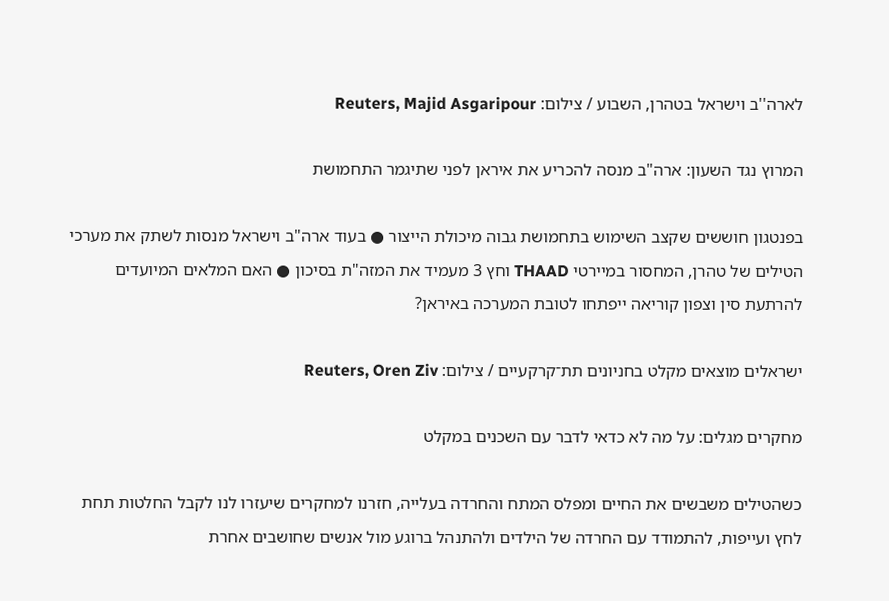לארה''ב וישראל בטהרן, השבוע / צילום: Reuters, Majid Asgaripour

המרוץ נגד השעון: ארה"ב מנסה להכריע את איראן לפני שתיגמר התחמושת

בפנטגון חוששים שקצב השימוש בתחמושת גבוה מיכולת הייצור ● בעוד ארה"ב וישראל מנסות לשתק את מערכי הטילים של טהרן, המחסור במיירטי THAAD וחץ 3 מעמיד את המזה"ת בסיכון ● האם המלאים המיועדים להרתעת סין וצפון קוריאה ייפתחו לטובת המערכה באיראן?

ישראלים מוצאים מקלט בחניונים תת־קרקעיים / צילום: Reuters, Oren Ziv

מחקרים מגלים: על מה לא כדאי לדבר עם השכנים במקלט

כשהטילים משבשים את החיים ומפלס המתח והחרדה בעלייה, חזרנו למחקרים שיעזרו לנו לקבל החלטות תחת לחץ ועייפות, להתמודד עם החרדה של הילדים ולהתנהל ברוגע מול אנשים שחושבים אחרת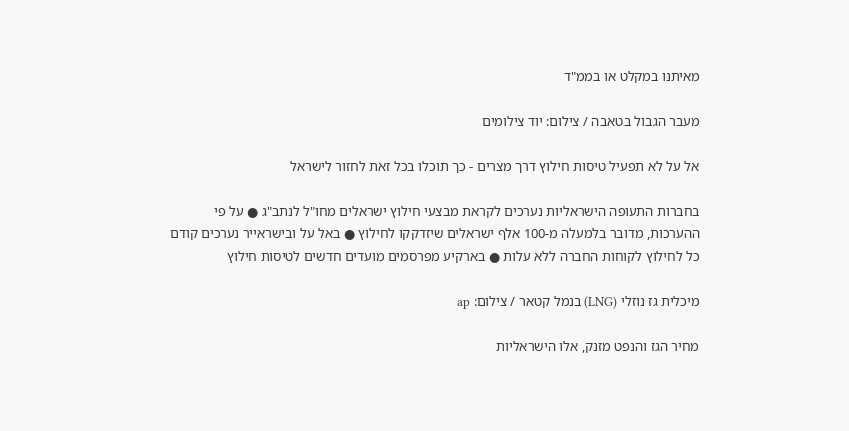מאיתנו במקלט או בממ"ד

מעבר הגבול בטאבה / צילום: יוד צילומים

אל על לא תפעיל טיסות חילוץ דרך מצרים - כך תוכלו בכל זאת לחזור לישראל

בחברות התעופה הישראליות נערכים לקראת מבצעי חילוץ ישראלים מחו"ל לנתב"ג ● על פי ההערכות, מדובר בלמעלה מ-100 אלף ישראלים שיזדקקו לחילוץ ● באל על ובישראייר נערכים קודם כל לחילוץ לקוחות החברה ללא עלות ● בארקיע מפרסמים מועדים חדשים לטיסות חילוץ

מיכלית גז נוזלי (LNG) בנמל קטאר / צילום: ap

מחיר הגז והנפט מזנק, אלו הישראליות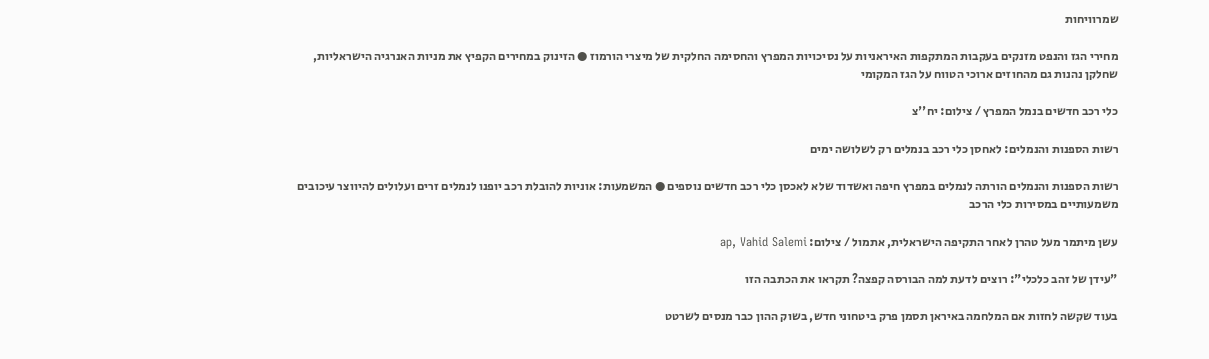שמרוויחות

מחירי הגז והנפט מזנקים בעקבות המתקפות האיראניות על נסיכויות המפרץ והחסימה החלקית של מיצרי הורמוז ● הזינוק במחירים הקפיץ את מניות האנרגיה הישראליות, שחלקן נהנות גם מהחוזים ארוכי הטווח על הגז המקומי

כלי רכב חדשים בנמל המפרץ / צילום: יח''צ

רשות הספנות והנמלים: לאחסן כלי רכב בנמלים רק לשלושה ימים

רשות הספנות והנמלים הורתה לנמלים במפרץ חיפה ואשדוד שלא לאכסן כלי רכב חדשים נוספים ● המשמעות: אוניות להובלת רכב יופנו לנמלים זרים ועלולים להיווצר עיכובים משמעותיים במסירות כלי הרכב

עשן מיתמר מעל טהרן לאחר התקיפה הישראלית, אתמול / צילום: ap, Vahid Salemi

"עידן של זהב כלכלי": רוצים לדעת למה הבורסה קפצה? תקראו את הכתבה הזו

בעוד שקשה לחזות אם המלחמה באיראן תסמן פרק ביטחוני חדש, בשוק ההון כבר מנסים לשרטט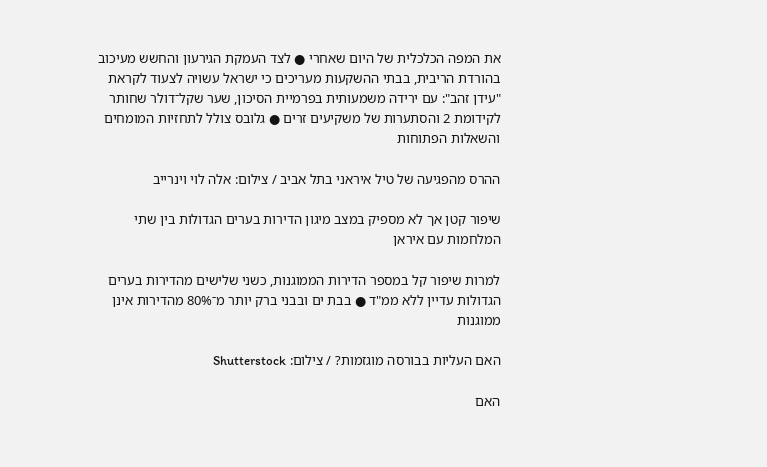את המפה הכלכלית של היום שאחרי ● לצד העמקת הגירעון והחשש מעיכוב בהורדת הריבית, בבתי ההשקעות מעריכים כי ישראל עשויה לצעוד לקראת "עידן זהב": עם ירידה משמעותית בפרמיית הסיכון, שער שקל־דולר שחותר לקידומת 2 והסתערות של משקיעים זרים ● גלובס צולל לתחזיות המומחים והשאלות הפתוחות

ההרס מהפגיעה של טיל איראני בתל אביב / צילום: אלה לוי וינרייב

שיפור קטן אך לא מספיק במצב מיגון הדירות בערים הגדולות בין שתי המלחמות עם איראן

למרות שיפור קל במספר הדירות הממוגנות, כשני שלישים מהדירות בערים הגדולות עדיין ללא ממ"ד ● בבת ים ובבני ברק יותר מ־80% מהדירות אינן ממוגנות

האם העליות בבורסה מוגזמות? / צילום: Shutterstock

האם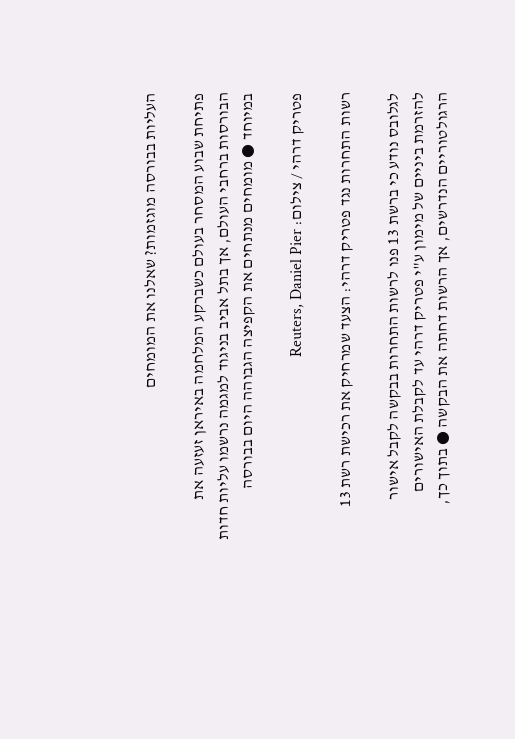העליות בבורסה מוגזמות? שאלנו את המומחים

פתיחת שבוע המסחר בעולם כשברקע המלחמה באיראן זעזעה את הבורסות ברחבי העולם, אך בתל אביב בניגוד למגמה נרשמו עליות חדות במיוחד ● מומחים מנתחים את הקפיצה הגבוהה היום בבורסה

פטריק דרהי / צילום: Reuters, Daniel Pier

רשות התחרות נגד פטריק דרהי: הצעד שמרחיק את רכישת רשת 13

לגלובס נודע כי ברשת 13 פנו לרשות התחרות בבקשה לקבל אישור להזרמת ביניים של מימון ע"י פטריק דרהי עד לקבלת האישורים הרגולטוריים הנדרשים, אך הרשות דחתה את הבקשה ● בתוך כך,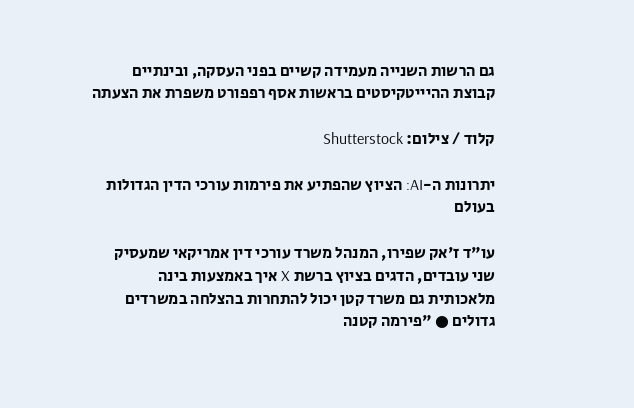גם הרשות השנייה מעמידה קשיים בפני העסקה, ובינתיים קבוצת ההיייטקיסטים בראשות אסף רפפורט משפרת את הצעתה

קלוד / צילום: Shutterstock

יתרונות ה-AI: הציוץ שהפתיע את פירמות עורכי הדין הגדולות בעולם

עו"ד ז'אק שפירו, המנהל משרד עורכי דין אמריקאי שמעסיק שני עובדים, הדגים בציוץ ברשת X איך באמצעות בינה מלאכותית גם משרד קטן יכול להתחרות בהצלחה במשרדים גדולים ● "פירמה קטנה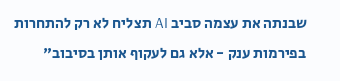שבנתה את עצמה סביב AI תצליח לא רק להתחרות בפירמות ענק - אלא גם לעקוף אותן בסיבוב"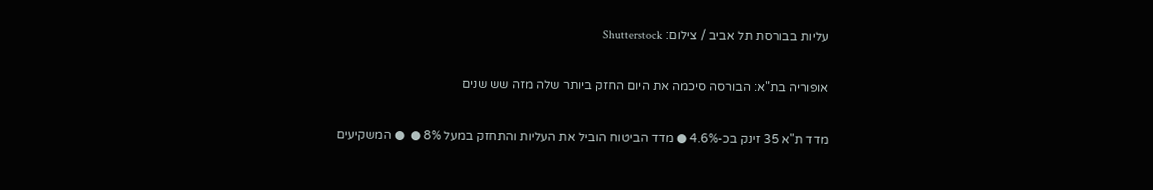עליות בבורסת תל אביב / צילום: Shutterstock

אופוריה בת"א: הבורסה סיכמה את היום החזק ביותר שלה מזה שש שנים

מדד ת"א 35 זינק בכ-4.6% ● מדד הביטוח הוביל את העליות והתחזק במעל 8% ●  ● המשקיעים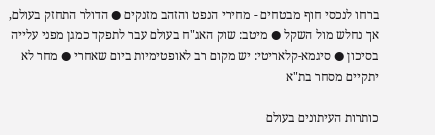ברחו לנכסי חוף מבטחים - מחירי הנפט והזהב מזנקים ● הדולר התחזק בעולם, אך נחלש מול השקל ● מיטב: שוק האג"ח בעולם עבר לתפקד כמגן מפני עלייה בסיכון ● סיגמא-קלאריטי: יש מקום רב לאופטימיות ביום שאחרי ● מחר לא יתקיים מסחר בת"א

כותרות העיתונים בעולם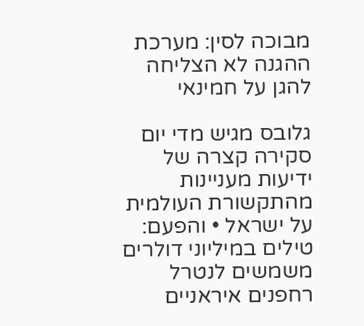מבוכה לסין: מערכת ההגנה לא הצליחה להגן על חמינאי

גלובס מגיש מדי יום סקירה קצרה של ידיעות מעניינות מהתקשורת העולמית על ישראל • והפעם: טילים במיליוני דולרים משמשים לנטרל רחפנים איראניים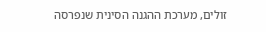זולים, מערכת ההגנה הסינית שנפרסה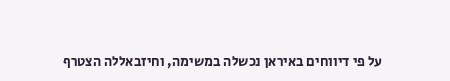על פי דיווחים באיראן נכשלה במשימה, וחיזבאללה הצטרף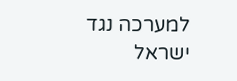למערכה נגד ישראל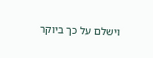וישלם על כך ביוקר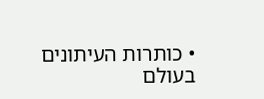• כותרות העיתונים בעולם